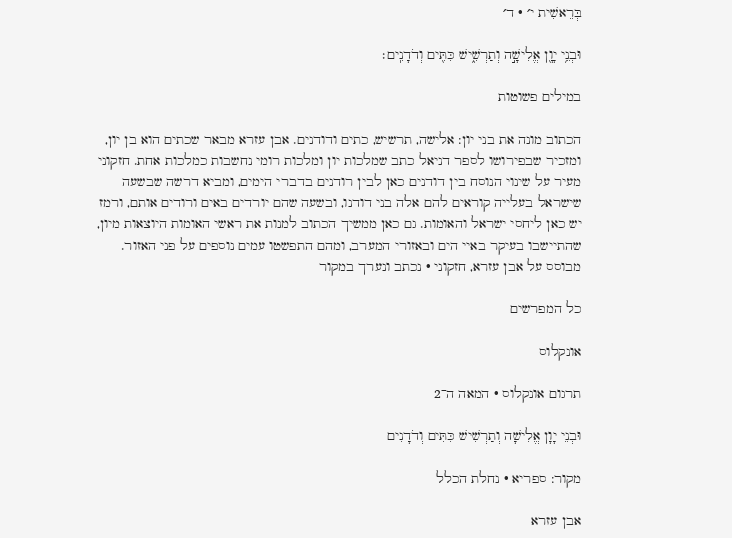בְּרֵאשִׁית י׳ · ד׳

וּבְנֵ֥י יָוָ֖ן אֱלִישָׁ֣ה וְתַרְשִׁ֑ישׁ כִּתִּ֖ים וְדֹדָנִֽים׃

במילים פשוטות

הכתוב מונה את בני יון: אלישה, תרשיש, כתים ודודנים. אבן עזרא מבאר שכתים הוא בן יון, ומזכיר שבפירושו לספר דניאל כתב שמלכות יון ומלכות רומי נחשבות כמלכות אחת. חזקוני מעיר על שינוי הנוסח בין דודנים כאן לבין רודנים בדברי הימים, ומביא דרשה שבשעה שישראל בעלייה קוראים להם אלה בני דודנו, ובשעה שהם יורדים באים ורודים אותם, ורמז יש כאן ליחסי ישראל והאומות. גם כאן ממשיך הכתוב למנות את ראשי האומות היוצאות מיון, שהתיישבו בעיקר באיי הים ובאזורי המערב, ומהם התפשטו עמים נוספים על פני האזור.
מבוסס על אבן עזרא, חזקוני · נכתב ונערך במקור

כל המפרשים

אונקלוס

תרגום אונקלוס · המאה ה־2

וּבְנֵי יָוָן אֱלִישָׁה וְתַרְשִׁישׁ כִּתִּים וְדֹדָנִים

מקור: ספריא · נחלת הכלל

אבן עזרא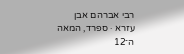רבי אברהם אבן עזרא · ספרד, המאה ה־12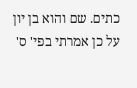כתים. שם והוא בן יון על כן אמרתי בפי' ס'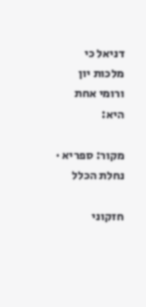דניאל כי מלכות יון ורומי אחת היא:

מקור: ספריא · נחלת הכלל

חזקוני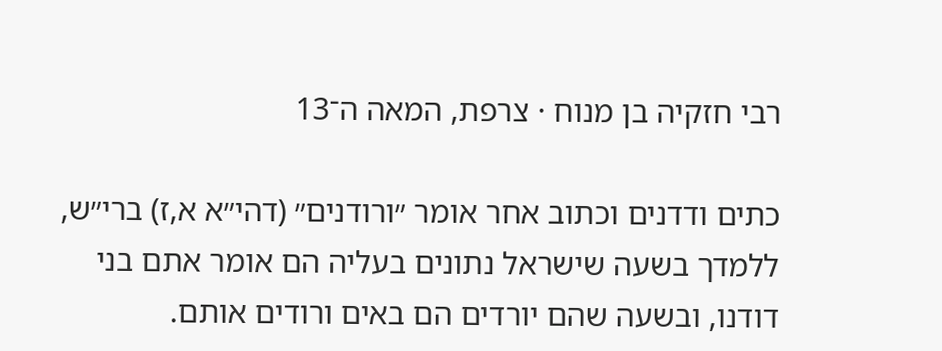רבי חזקיה בן מנוח · צרפת, המאה ה־13

כתים ודדנים וכתוב אחר אומר ״ורודנים״ (דהי״א א,ז) ברי״ש, ללמדך בשעה שישראל נתונים בעליה הם אומר אתם בני דודנו, ובשעה שהם יורדים הם באים ורודים אותם.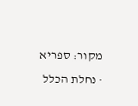מקור: ספריא · נחלת הכלל